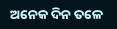ଅନେକ ଦିନ ତଳେ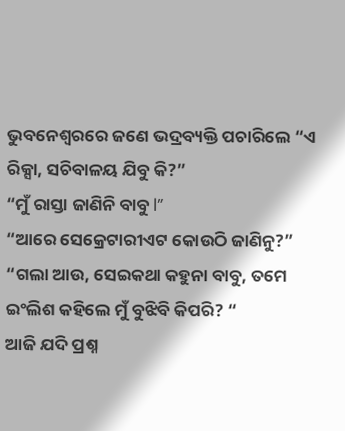ଭୁବନେଶ୍ୱରରେ ଜଣେ ଭଦ୍ରବ୍ୟକ୍ତି ପଚାରିଲେ “ଏ ରିକ୍ସା, ସଚିବାଳୟ ଯିବୁ କି?”
“ମୁଁ ରାସ୍ତା ଜାଣିନି ବାବୁ l”
“ଆରେ ସେକ୍ରେଟାରୀଏଟ କୋଉଠି ଜାଣିନୁ?”
“ଗଲା ଆଉ, ସେଇକଥା କହୁନା ବାବୁ, ତମେ ଇଂଲିଶ କହିଲେ ମୁଁ ବୁଝିବି କିପରି? “
ଆଜି ଯଦି ପ୍ରଶ୍ନ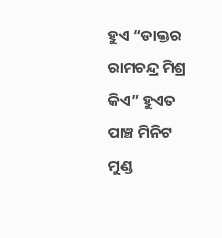ହୁଏ “ଡାକ୍ତର ରାମଚନ୍ଦ୍ର ମିଶ୍ର କିଏ” ହୁଏତ ପାଞ୍ଚ ମିନିଟ ମୁଣ୍ଡ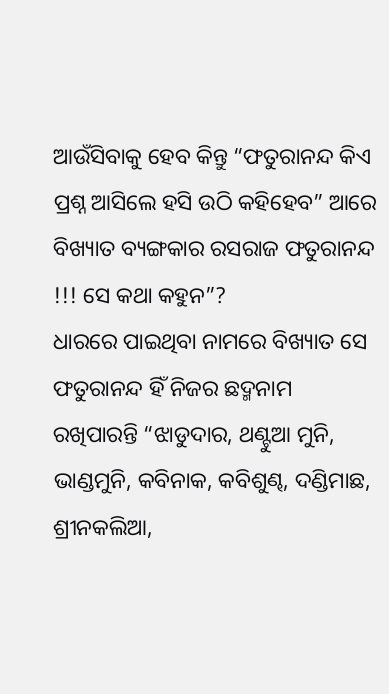ଆଉଁସିବାକୁ ହେବ କିନ୍ତୁ “ଫତୁରାନନ୍ଦ କିଏ ପ୍ରଶ୍ନ ଆସିଲେ ହସି ଉଠି କହିହେବ” ଆରେ ବିଖ୍ୟାତ ବ୍ୟଙ୍ଗକାର ରସରାଜ ଫତୁରାନନ୍ଦ !!! ସେ କଥା କହୁନ”?
ଧାରରେ ପାଇଥିବା ନାମରେ ବିଖ୍ୟାତ ସେ ଫତୁରାନନ୍ଦ ହିଁ ନିଜର ଛଦ୍ମନାମ ରଖିପାରନ୍ତି “ଝାଡୁଦାର, ଥଣ୍ଟୁଆ ମୁନି, ଭାଣ୍ଡମୁନି, କବିନାକ, କବିଶୁଣ୍ଢ, ଦଣ୍ଡିମାଛ, ଶ୍ରୀନକଲିଆ,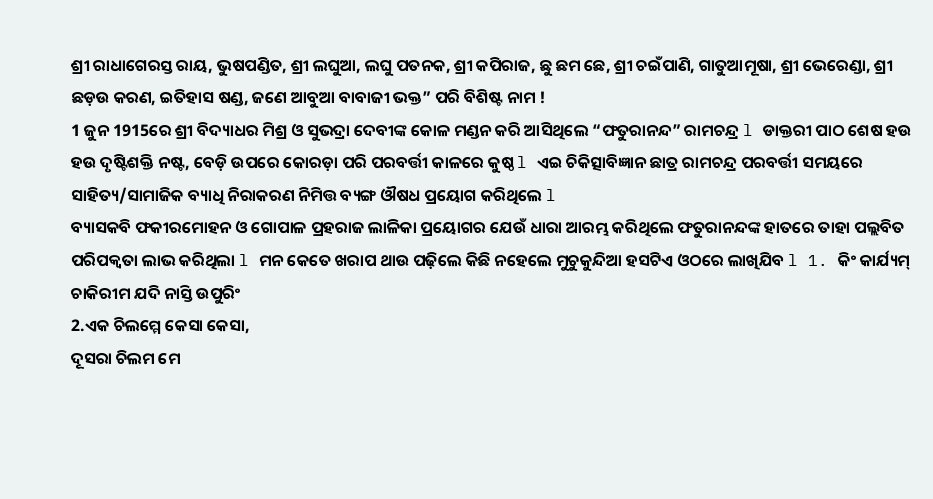ଶ୍ରୀ ରାଧାଗେରସ୍ତ ରାୟ, ଭୁଷପଣ୍ଡିତ, ଶ୍ରୀ ଲଘୁଆ, ଲଘୁ ପତନକ, ଶ୍ରୀ କପିରାଜ, ଛୁ ଛମ ଛେ, ଶ୍ରୀ ଚଇଁପାଣି, ଗାତୁଆମୂଷା, ଶ୍ରୀ ଭେରେଣ୍ଡା, ଶ୍ରୀ ଛଡ଼ଉ କରଣ, ଇତିହାସ ଷଣ୍ଡ, ଜଣେ ଆବୁଆ ବାବାଜୀ ଭକ୍ତ” ପରି ବିଶିଷ୍ଟ ନାମ !
1 ଜୁନ 1915ରେ ଶ୍ରୀ ବିଦ୍ୟାଧର ମିଶ୍ର ଓ ସୁଭଦ୍ରା ଦେବୀଙ୍କ କୋଳ ମଣ୍ଡନ କରି ଆସିଥିଲେ “ଫତୁରାନନ୍ଦ” ରାମଚନ୍ଦ୍ର l ଡାକ୍ତରୀ ପାଠ ଶେଷ ହଉ ହଉ ଦୃଷ୍ଟିଶକ୍ତି ନଷ୍ଟ, ବେଡ଼ି ଉପରେ କୋରଡ଼ା ପରି ପରବର୍ତ୍ତୀ କାଳରେ କୁଷ୍ଠ l ଏଇ ଚିକିତ୍ସାବିଜ୍ଞାନ ଛାତ୍ର ରାମଚନ୍ଦ୍ର ପରବର୍ତ୍ତୀ ସମୟରେ ସାହିତ୍ୟ/ସାମାଜିକ ବ୍ୟାଧି ନିରାକରଣ ନିମିତ୍ତ ବ୍ୟଙ୍ଗ ଔଷଧ ପ୍ରୟୋଗ କରିଥିଲେ l
ବ୍ୟାସକବି ଫକୀରମୋହନ ଓ ଗୋପାଳ ପ୍ରହରାଜ ଲାଳିକା ପ୍ରୟୋଗର ଯେଉଁ ଧାରା ଆରମ୍ଭ କରିଥିଲେ ଫତୁରାନନ୍ଦଙ୍କ ହାତରେ ତାହା ପଲ୍ଲବିତ ପରିପକ୍ୱତା ଲାଭ କରିଥିଲା l ମନ କେତେ ଖରାପ ଥାଉ ପଢ଼ିଲେ କିଛି ନହେଲେ ମୁଚୁକୁନ୍ଦିଆ ହସଟିଏ ଓଠରେ ଲାଖିଯିବ l 1. କିଂ କାର୍ଯ୍ୟମ୍ ଚାକିରୀମ ଯଦି ନାସ୍ତି ଉପୁରିଂ
2.ଏକ ଚିଲମ୍ମେ କେସା କେସା,
ଦୂସରା ଚିଲମ ମେ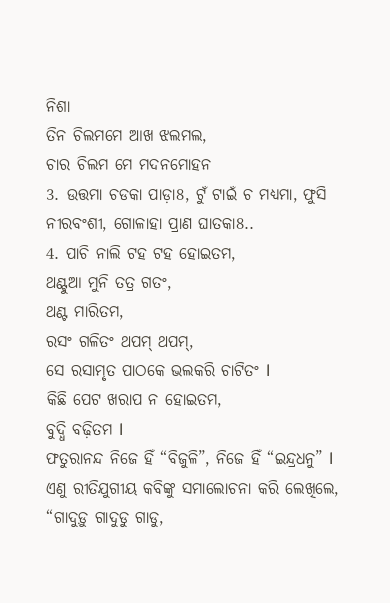ନିଶା
ତିନ ଚିଲମମେ ଆଖ ଝଲମଲ,
ଚାର ଚିଲମ ମେ ମଦନମୋହନ
3. ଉତ୍ତମା ଚଡକା ପାଡ଼ା8, ଟୁଁ ଟାଇଁ ଚ ମଧ୍ୟମା, ଫୁସି ନୀରବଂଶୀ, ଗୋଳାହା ପ୍ରାଣ ଘାତକା8..
4. ପାଚି ନାଲି ଟହ ଟହ ହୋଇତମ,
ଥଣ୍ଟୁଆ ମୁନି ତତ୍ର ଗତଂ,
ଥଣ୍ଟ ମାରିତମ,
ରସଂ ଗଳିତଂ ଥପମ୍ ଥପମ୍,
ସେ ରସାମୃତ ପାଠକେ ଭଲକରି ଚାଟିତଂ l
କିଛି ପେଟ ଖରାପ ନ ହୋଇତମ,
ବୁଦ୍ଧି ବଢ଼ିତମ l
ଫତୁରାନନ୍ଦ ନିଜେ ହିଁ “ବିଜୁଳି”, ନିଜେ ହିଁ “ଇନ୍ଦ୍ରଧନୁ” l ଏଣୁ ରୀତିଯୁଗୀୟ କବିଙ୍କୁ ସମାଲୋଚନା କରି ଲେଖିଲେ,
“ଗାଦୁଡ଼ୁ ଗାଦୁଡୁ ଗାଡୁ,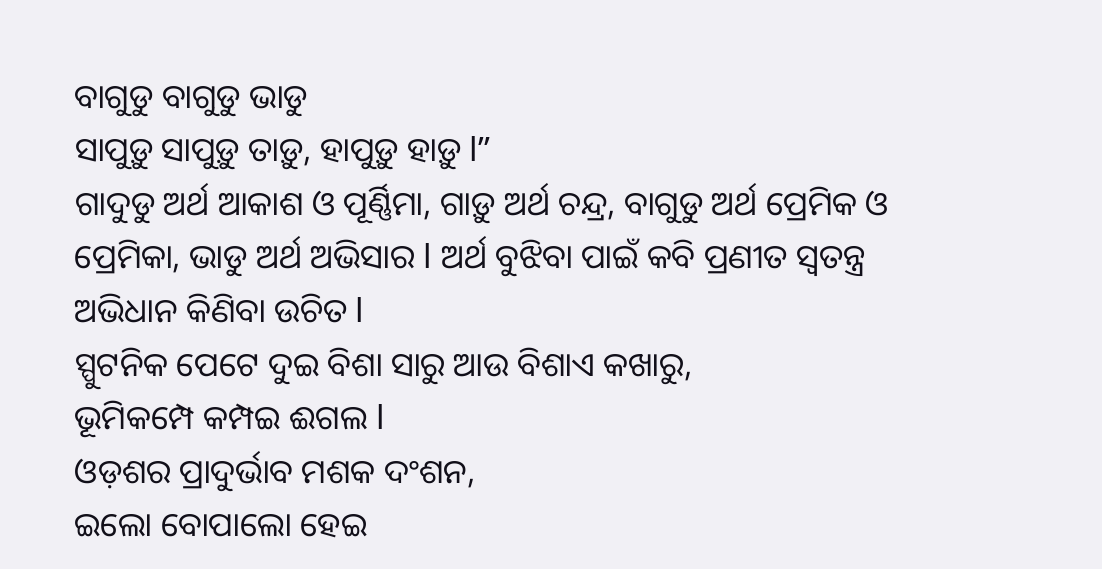ବାଗୁଡୁ ବାଗୁଡୁ ଭାଡୁ
ସାପୁଡ଼ୁ ସାପୁଡ଼ୁ ତାଡ଼ୁ, ହାପୁଡ଼ୁ ହାଡ଼ୁ l”
ଗାଦୁଡୁ ଅର୍ଥ ଆକାଶ ଓ ପୂର୍ଣ୍ଣିମା, ଗାଡ଼ୁ ଅର୍ଥ ଚନ୍ଦ୍ର, ବାଗୁଡୁ ଅର୍ଥ ପ୍ରେମିକ ଓ ପ୍ରେମିକା, ଭାଡୁ ଅର୍ଥ ଅଭିସାର l ଅର୍ଥ ବୁଝିବା ପାଇଁ କବି ପ୍ରଣୀତ ସ୍ୱତନ୍ତ୍ର ଅଭିଧାନ କିଣିବା ଉଚିତ l
ସ୍ପୁଟନିକ ପେଟେ ଦୁଇ ବିଶା ସାରୁ ଆଉ ବିଶାଏ କଖାରୁ,
ଭୂମିକମ୍ପେ କମ୍ପଇ ଈଗଲ l
ଓଡ଼ଶର ପ୍ରାଦୁର୍ଭାବ ମଶକ ଦଂଶନ,
ଇଲୋ ବୋପାଲୋ ହେଇ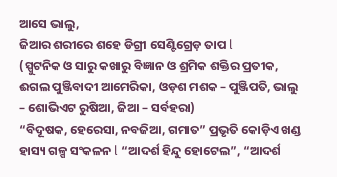ଆସେ ଭାଲୁ,
ଜିଆର ଶରୀରେ ଶହେ ଡିଗ୍ରୀ ସେଣ୍ଟିଗ୍ରେଡ଼ ତାପ l
(ସ୍ପୁଟନିକ ଓ ସାରୁ କଖାରୁ ବିଜ୍ଞାନ ଓ ଶ୍ରମିକ ଶକ୍ତିର ପ୍ରତୀକ, ଈଗଲ ପୁଞ୍ଜିବାଦୀ ଆମେରିକା, ଓଡ଼ଶ ମଶକ – ପୁଞ୍ଜିପତି, ଭାଲୁ – ଶୋଭିଏଟ ରୁଷିଆ, ଜିଆ – ସର୍ବହରା)
“ବିଦୂଷକ, ହେରେସା, ନବଜିଆ, ଗମାତ” ପ୍ରଭୃତି କୋଡ଼ିଏ ଖଣ୍ଡ ହାସ୍ୟ ଗଳ୍ପ ସଂକଳନ l “ଆଦର୍ଶ ହିନ୍ଦୁ ହୋଟେଲ”, “ଆଦର୍ଶ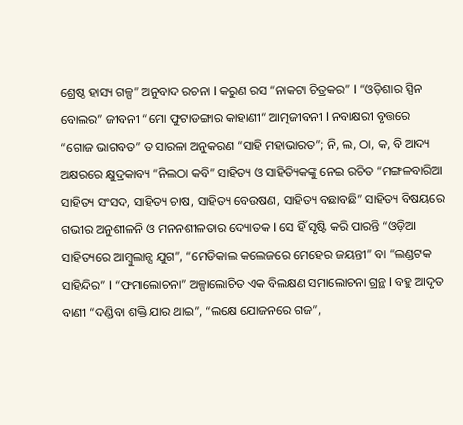ଶ୍ରେଷ୍ଠ ହାସ୍ୟ ଗଳ୍ପ” ଅନୁବାଦ ରଚନା l କରୁଣ ରସ “ନାକଟା ଚିତ୍ରକର” l “ଓଡ଼ିଶାର ସ୍ପିନ ବୋଲର” ଜୀବନୀ “ମୋ ଫୁଟାଡଙ୍ଗାର କାହାଣୀ“ ଆତ୍ମଜୀବନୀ l ନବାକ୍ଷରୀ ବୃତ୍ତରେ “ଗୋଜ ଭାଗବତ” ତ ସାରଳା ଅନୁକରଣ “ସାହି ମହାଭାରତ”; ନି, ଲ, ଠା, କ, ବି ଆଦ୍ୟ ଅକ୍ଷରରେ କ୍ଷୁଦ୍ରକାବ୍ୟ “ନିଲଠା କବି” ସାହିତ୍ୟ ଓ ସାହିତ୍ୟିକଙ୍କୁ ନେଇ ରଚିତ “ମଙ୍ଗଳବାରିଆ ସାହିତ୍ୟ ସଂସଦ, ସାହିତ୍ୟ ଚାଷ, ସାହିତ୍ୟ ବେଉଷଣ, ସାହିତ୍ୟ ବଛାବଛି” ସାହିତ୍ୟ ବିଷୟରେ ଗଭୀର ଅନୁଶୀଳନି ଓ ମନନଶୀଳତାର ଦ୍ୟୋତକ l ସେ ହିଁ ସୃଷ୍ଟି କରି ପାରନ୍ତି “ଓଡ଼ିଆ ସାହିତ୍ୟରେ ଆମ୍ବୁଲାନ୍ସ ଯୁଗ”, “ମେଡିକାଲ କଲେଜରେ ମେହେର ଜୟନ୍ତୀ” ବା “ଲଣ୍ଡଟକ ସାହିନ୍ଦିର” l “ଫମାଲୋଚନା” ଅଳ୍ପାଲୋଚିତ ଏକ ବିଲକ୍ଷଣ ସମାଲୋଚନା ଗ୍ରନ୍ଥ l ବହୁ ଆଦୃତ ବାଣୀ “ଦଣ୍ଡିବା ଶକ୍ତି ଯାର ଥାଇ”, “ଲକ୍ଷେ ଯୋଜନରେ ଗଜ”,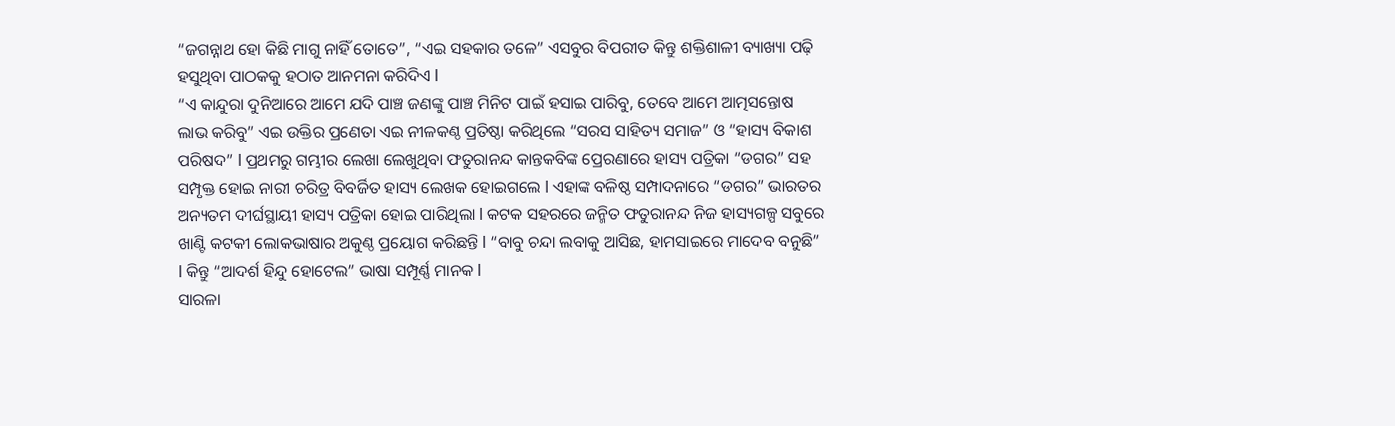“ଜଗନ୍ନାଥ ହୋ କିଛି ମାଗୁ ନାହିଁ ତୋତେ”, “ଏଇ ସହକାର ତଳେ” ଏସବୁର ବିପରୀତ କିନ୍ତୁ ଶକ୍ତିଶାଳୀ ବ୍ୟାଖ୍ୟା ପଢ଼ି ହସୁଥିବା ପାଠକକୁ ହଠାତ ଆନମନା କରିଦିଏ l
“ଏ କାନ୍ଦୁରା ଦୁନିଆରେ ଆମେ ଯଦି ପାଞ୍ଚ ଜଣଙ୍କୁ ପାଞ୍ଚ ମିନିଟ ପାଇଁ ହସାଇ ପାରିବୁ, ତେବେ ଆମେ ଆତ୍ମସନ୍ତୋଷ ଲାଭ କରିବୁ” ଏଇ ଉକ୍ତିର ପ୍ରଣେତା ଏଇ ନୀଳକଣ୍ଠ ପ୍ରତିଷ୍ଠା କରିଥିଲେ “ସରସ ସାହିତ୍ୟ ସମାଜ” ଓ “ହାସ୍ୟ ବିକାଶ ପରିଷଦ” l ପ୍ରଥମରୁ ଗମ୍ଭୀର ଲେଖା ଲେଖୁଥିବା ଫତୁରାନନ୍ଦ କାନ୍ତକବିଙ୍କ ପ୍ରେରଣାରେ ହାସ୍ୟ ପତ୍ରିକା “ଡଗର” ସହ ସମ୍ପୃକ୍ତ ହୋଇ ନାରୀ ଚରିତ୍ର ବିବର୍ଜିତ ହାସ୍ୟ ଲେଖକ ହୋଇଗଲେ l ଏହାଙ୍କ ବଳିଷ୍ଠ ସମ୍ପାଦନାରେ “ଡଗର” ଭାରତର ଅନ୍ୟତମ ଦୀର୍ଘସ୍ଥାୟୀ ହାସ୍ୟ ପତ୍ରିକା ହୋଇ ପାରିଥିଲା l କଟକ ସହରରେ ଜନ୍ମିତ ଫତୁରାନନ୍ଦ ନିଜ ହାସ୍ୟଗଳ୍ପ ସବୁରେ ଖାଣ୍ଟି କଟକୀ ଲୋକଭାଷାର ଅକୁଣ୍ଠ ପ୍ରୟୋଗ କରିଛନ୍ତି l “ବାବୁ ଚନ୍ଦା ଲବାକୁ ଆସିଛ, ହାମସାଇରେ ମାଦେବ ବନୁଛି” l କିନ୍ତୁ “ଆଦର୍ଶ ହିନ୍ଦୁ ହୋଟେଲ” ଭାଷା ସମ୍ପୂର୍ଣ୍ଣ ମାନକ l
ସାରଳା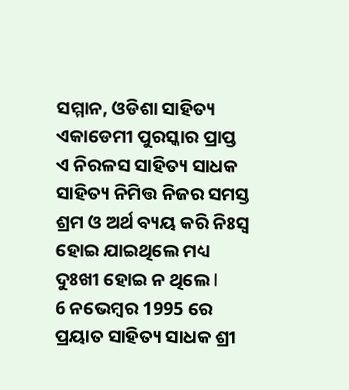ସମ୍ମାନ, ଓଡିଶା ସାହିତ୍ୟ ଏକାଡେମୀ ପୁରସ୍କାର ପ୍ରାପ୍ତ ଏ ନିରଳସ ସାହିତ୍ୟ ସାଧକ ସାହିତ୍ୟ ନିମିତ୍ତ ନିଜର ସମସ୍ତ ଶ୍ରମ ଓ ଅର୍ଥ ବ୍ୟୟ କରି ନିଃସ୍ୱ ହୋଇ ଯାଇଥିଲେ ମଧ୍ୟ ଦୁଃଖୀ ହୋଇ ନ ଥିଲେ l
6 ନଭେମ୍ବର 1995 ରେ ପ୍ରୟାତ ସାହିତ୍ୟ ସାଧକ ଶ୍ରୀ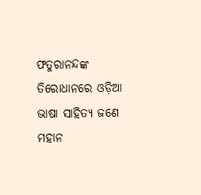ଫତୁରାନନ୍ଦଙ୍କ ତିରୋଧାନରେ ଓଡ଼ିଆ ଭାଷା ସାହିତ୍ୟ ଜଣେ ମହାନ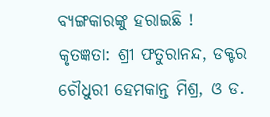ବ୍ୟଙ୍ଗକାରଙ୍କୁ ହରାଇଛି !
କୃତଜ୍ଞତା: ଶ୍ରୀ ଫତୁରାନନ୍ଦ, ଡକ୍ଟର ଚୌଧୁରୀ ହେମକାନ୍ତ ମିଶ୍ର, ଓ ଡ.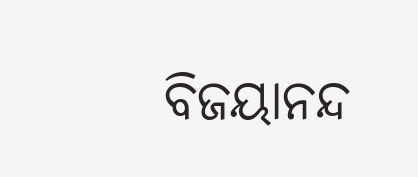ବିଜୟାନନ୍ଦ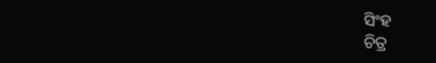ସିଂହ
ଚିତ୍ର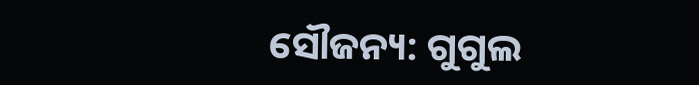ସୌଜନ୍ୟ: ଗୁଗୁଲ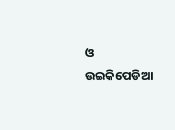ଓ ଉଇକିପେଡିଆ